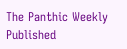The Panthic Weekly Published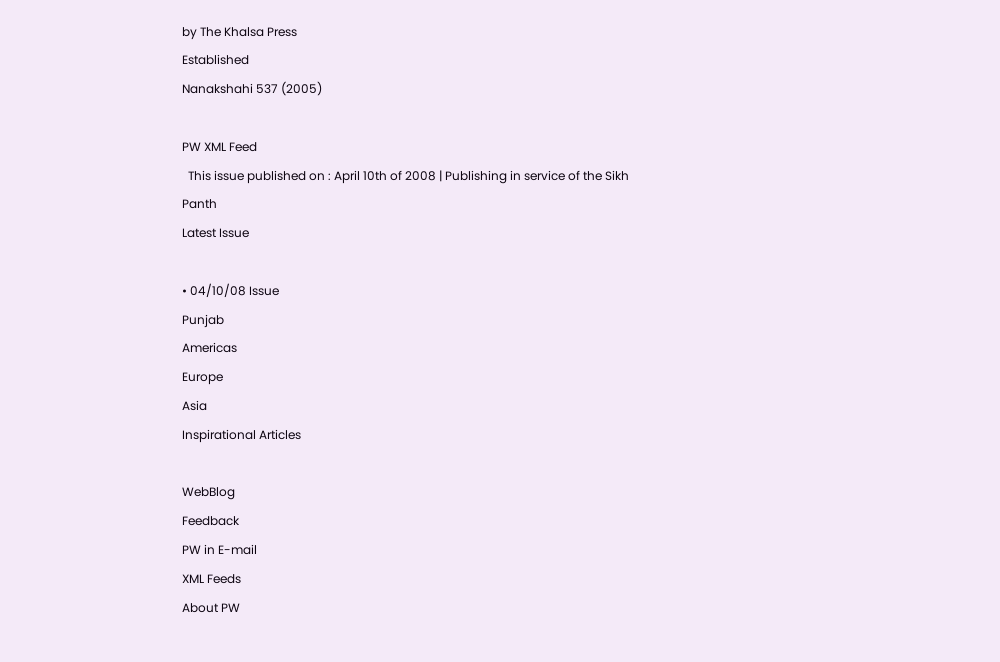by The Khalsa Press
Established
Nanakshahi 537 (2005)

PW XML Feed
  This issue published on : April 10th of 2008 | Publishing in service of the Sikh Panth
Latest Issue

• 04/10/08 Issue
Punjab
Americas
Europe
Asia
Inspirational Articles

WebBlog
Feedback
PW in E-mail
XML Feeds
About PW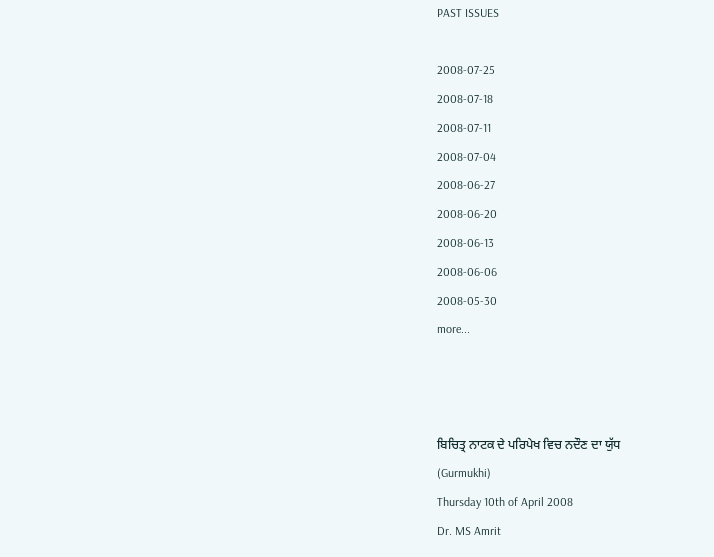PAST ISSUES

2008-07-25
2008-07-18
2008-07-11
2008-07-04
2008-06-27
2008-06-20
2008-06-13
2008-06-06
2008-05-30
more...



ਬਿਚਿਤ੍ਰ ਨਾਟਕ ਦੇ ਪਰਿਪੇਖ ਵਿਚ ਨਦੌਣ ਦਾ ਯੁੱਧ
(Gurmukhi)
Thursday 10th of April 2008
Dr. MS Amrit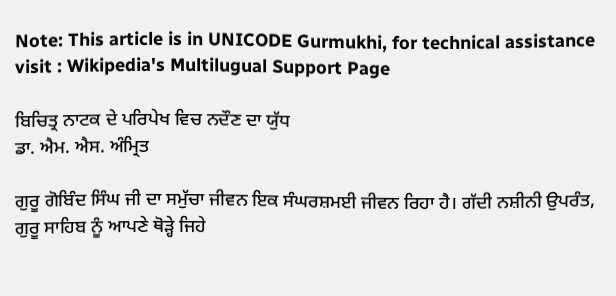Note: This article is in UNICODE Gurmukhi, for technical assistance visit : Wikipedia's Multilugual Support Page

ਬਿਚਿਤ੍ਰ ਨਾਟਕ ਦੇ ਪਰਿਪੇਖ ਵਿਚ ਨਦੌਣ ਦਾ ਯੁੱਧ
ਡਾ. ਐਮ. ਐਸ. ਅੰਮ੍ਰਿਤ

ਗੁਰੂ ਗੋਬਿੰਦ ਸਿੰਘ ਜੀ ਦਾ ਸਮੁੱਚਾ ਜੀਵਨ ਇਕ ਸੰਘਰਸ਼ਮਈ ਜੀਵਨ ਰਿਹਾ ਹੈ। ਗੱਦੀ ਨਸ਼ੀਨੀ ਉਪਰੰਤ, ਗੁਰੂ ਸਾਹਿਬ ਨੂੰ ਆਪਣੇ ਥੋੜ੍ਹੇ ਜਿਹੇ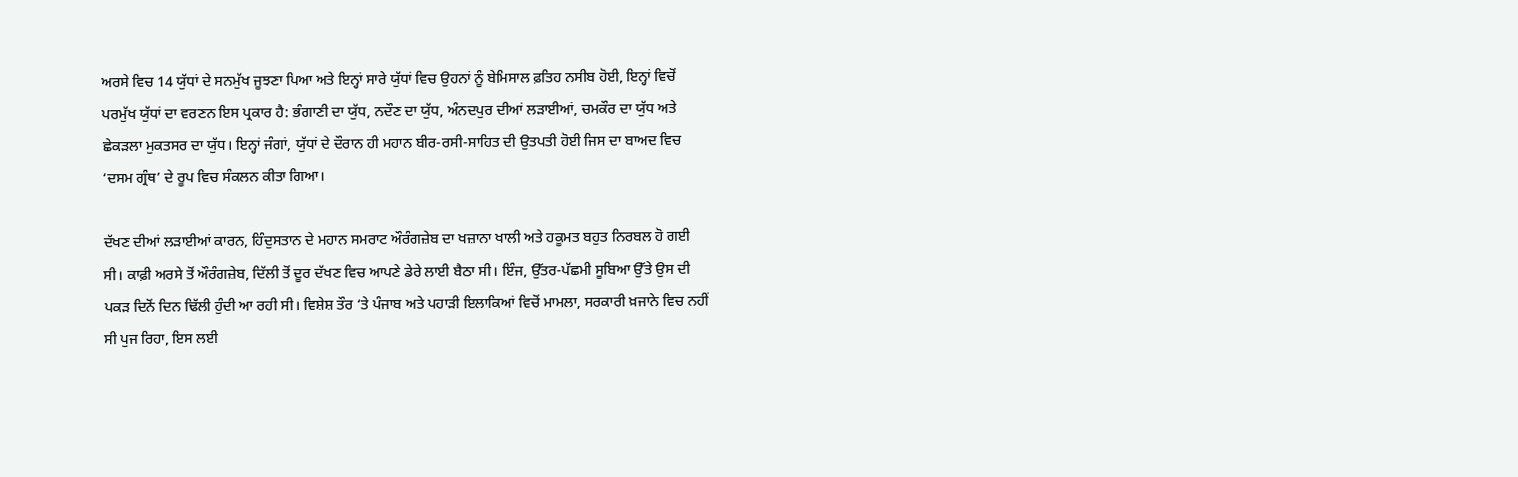ਅਰਸੇ ਵਿਚ 14 ਯੁੱਧਾਂ ਦੇ ਸਨਮੁੱਖ ਜੂਝਣਾ ਪਿਆ ਅਤੇ ਇਨ੍ਹਾਂ ਸਾਰੇ ਯੁੱਧਾਂ ਵਿਚ ਉਹਨਾਂ ਨੂੰ ਬੇਮਿਸਾਲ ਫ਼ਤਿਹ ਨਸੀਬ ਹੋਈ, ਇਨ੍ਹਾਂ ਵਿਚੋਂ ਪਰਮੁੱਖ ਯੁੱਧਾਂ ਦਾ ਵਰਣਨ ਇਸ ਪ੍ਰਕਾਰ ਹੈ: ਭੰਗਾਣੀ ਦਾ ਯੁੱਧ, ਨਦੌਣ ਦਾ ਯੁੱਧ, ਅੰਨਦਪੁਰ ਦੀਆਂ ਲੜਾਈਆਂ, ਚਮਕੌਰ ਦਾ ਯੁੱਧ ਅਤੇ ਛੇਕੜਲਾ ਮੁਕਤਸਰ ਦਾ ਯੁੱਧ। ਇਨ੍ਹਾਂ ਜੰਗਾਂ, ਯੁੱਧਾਂ ਦੇ ਦੌਰਾਨ ਹੀ ਮਹਾਨ ਬੀਰ-ਰਸੀ-ਸਾਹਿਤ ਦੀ ਉਤਪਤੀ ਹੋਈ ਜਿਸ ਦਾ ਬਾਅਦ ਵਿਚ ‘ਦਸਮ ਗ੍ਰੰਥ’ ਦੇ ਰੂਪ ਵਿਚ ਸੰਕਲਨ ਕੀਤਾ ਗਿਆ।

ਦੱਖਣ ਦੀਆਂ ਲੜਾਈਆਂ ਕਾਰਨ, ਹਿੰਦੁਸਤਾਨ ਦੇ ਮਹਾਨ ਸਮਰਾਟ ਔਰੰਗਜ਼ੇਬ ਦਾ ਖਜ਼ਾਨਾ ਖਾਲੀ ਅਤੇ ਹਕੂਮਤ ਬਹੁਤ ਨਿਰਬਲ ਹੋ ਗਈ ਸੀ। ਕਾਫ਼ੀ ਅਰਸੇ ਤੋਂ ਔਰੰਗਜ਼ੇਬ, ਦਿੱਲੀ ਤੋਂ ਦੂਰ ਦੱਖਣ ਵਿਚ ਆਪਣੇ ਡੇਰੇ ਲਾਈ ਬੈਠਾ ਸੀ। ਇੰਜ, ਉੱਤਰ-ਪੱਛਮੀ ਸੂਬਿਆ ਉੱਤੇ ਉਸ ਦੀ ਪਕੜ ਦਿਨੋਂ ਦਿਨ ਢਿੱਲੀ ਹੁੰਦੀ ਆ ਰਹੀ ਸੀ। ਵਿਸ਼ੇਸ਼ ਤੌਰ ‘ਤੇ ਪੰਜਾਬ ਅਤੇ ਪਹਾੜੀ ਇਲਾਕਿਆਂ ਵਿਚੋਂ ਮਾਮਲਾ, ਸਰਕਾਰੀ ਖ਼ਜਾਨੇ ਵਿਚ ਨਹੀਂ ਸੀ ਪੁਜ ਰਿਹਾ, ਇਸ ਲਈ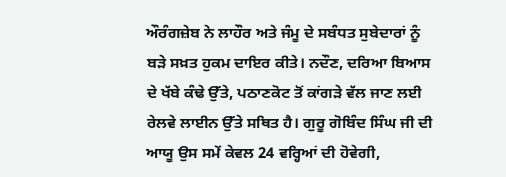ਔਰੰਗਜ਼ੇਬ ਨੇ ਲਾਹੌਰ ਅਤੇ ਜੰਮੂ ਦੇ ਸਬੰਧਤ ਸੁਬੇਦਾਰਾਂ ਨੂੰ ਬੜੇ ਸਖ਼ਤ ਹੁਕਮ ਦਾਇਰ ਕੀਤੇ। ਨਦੌਣ, ਦਰਿਆ ਬਿਆਸ ਦੇ ਖੱਬੇ ਕੰਢੇ ਉੱਤੇ, ਪਠਾਣਕੋਟ ਤੋਂ ਕਾਂਗੜੇ ਵੱਲ ਜਾਣ ਲਈ ਰੇਲਵੇ ਲਾਈਨ ਉੱਤੇ ਸਥਿਤ ਹੈ। ਗੁਰੂ ਗੋਬਿੰਦ ਸਿੰਘ ਜੀ ਦੀ ਆਯੂ ਉਸ ਸਮੇਂ ਕੇਵਲ 24 ਵਰ੍ਹਿਆਂ ਦੀ ਹੋਵੇਗੀ,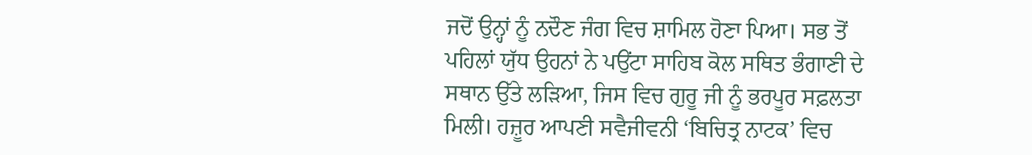ਜਦੋਂ ਉਨ੍ਹਾਂ ਨੂੰ ਨਦੌਣ ਜੰਗ ਵਿਚ ਸ਼ਾਮਿਲ ਹੋਣਾ ਪਿਆ। ਸਭ ਤੋਂ ਪਹਿਲਾਂ ਯੁੱਧ ਉਹਨਾਂ ਨੇ ਪਉਂਟਾ ਸਾਹਿਬ ਕੋਲ ਸਥਿਤ ਭੰਗਾਣੀ ਦੇ ਸਥਾਨ ਉੱਤੇ ਲੜਿਆ, ਜਿਸ ਵਿਚ ਗੁਰੂ ਜੀ ਨੂੰ ਭਰਪੂਰ ਸਫ਼ਲਤਾ ਮਿਲੀ। ਹਜ਼ੂਰ ਆਪਣੀ ਸਵੈਜੀਵਨੀ ‘ਬਿਚਿਤ੍ਰ ਨਾਟਕ’ ਵਿਚ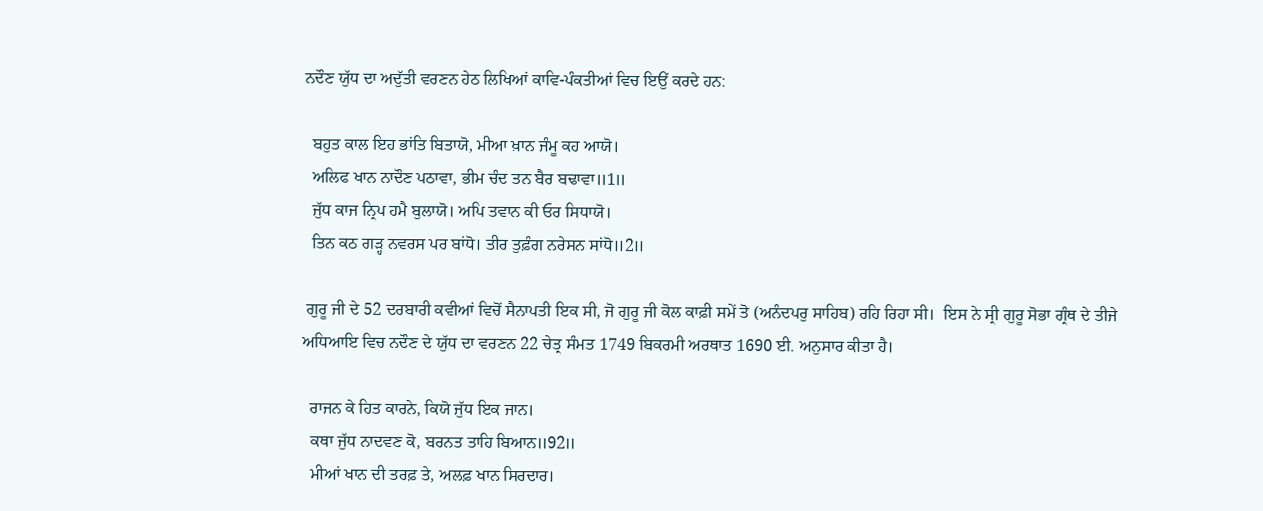ਨਦੌਣ ਯੁੱਧ ਦਾ ਅਦੁੱਤੀ ਵਰਣਨ ਹੇਠ ਲਿਖਿਆਂ ਕਾਵਿ-ਪੰਕਤੀਆਂ ਵਿਚ ਇਉਂ ਕਰਦੇ ਹਨ:

  ਬਹੁਤ ਕਾਲ ਇਹ ਭਾਂਤਿ ਬਿਤਾਯੋ, ਮੀਆ ਖ਼ਾਨ ਜੰਮੂ ਕਹ ਆਯੋ।
  ਅਲਿਫ ਖਾਨ ਨਾਦੌਣ ਪਠਾਵਾ, ਭੀਮ ਚੰਦ ਤਨ ਬੈਰ ਬਢਾਵਾ॥1॥
  ਜੁੱਧ ਕਾਜ ਨ੍ਰਿਪ ਹਮੈ ਬੁਲਾਯੋ। ਅਪਿ ਤਵਾਨ ਕੀ ਓਰ ਸਿਧਾਯੋ।
  ਤਿਨ ਕਠ ਗੜ੍ਹ ਨਵਰਸ ਪਰ ਬਾਂਧੋ। ਤੀਰ ਤੁਫ਼ੰਗ ਨਰੇਸਨ ਸਾਂਧੋ॥2॥

 ਗੁਰੂ ਜੀ ਦੇ 52 ਦਰਬਾਰੀ ਕਵੀਆਂ ਵਿਚੋਂ ਸੈਨਾਪਤੀ ਇਕ ਸੀ, ਜੋ ਗੁਰੂ ਜੀ ਕੋਲ ਕਾਫ਼ੀ ਸਮੇਂ ਤੋ (ਅਨੰਦਪਰੁ ਸਾਹਿਬ) ਰਹਿ ਰਿਹਾ ਸੀ।  ਇਸ ਨੇ ਸ੍ਰੀ ਗੁਰੂ ਸੋਭਾ ਗ੍ਰੰਥ ਦੇ ਤੀਜੇ ਅਧਿਆਇ ਵਿਚ ਨਦੌਣ ਦੇ ਯੁੱਧ ਦਾ ਵਰਣਨ 22 ਚੇਤ੍ਰ ਸੰਮਤ 1749 ਬਿਕਰਮੀ ਅਰਥਾਤ 1690 ਈ. ਅਨੁਸਾਰ ਕੀਤਾ ਹੈ।

  ਰਾਜਨ ਕੇ ਹਿਤ ਕਾਰਨੇ, ਕਿਯੋ ਜੁੱਧ ਇਕ ਜਾਨ।
  ਕਥਾ ਜੁੱਧ ਨਾਦਵਣ ਕੋ, ਬਰਨਤ ਤਾਹਿ ਬਿਆਨ॥92॥
  ਮੀਆਂ ਖਾਨ ਦੀ ਤਰਫ਼ ਤੇ, ਅਲਫ਼ ਖਾਨ ਸਿਰਦਾਰ।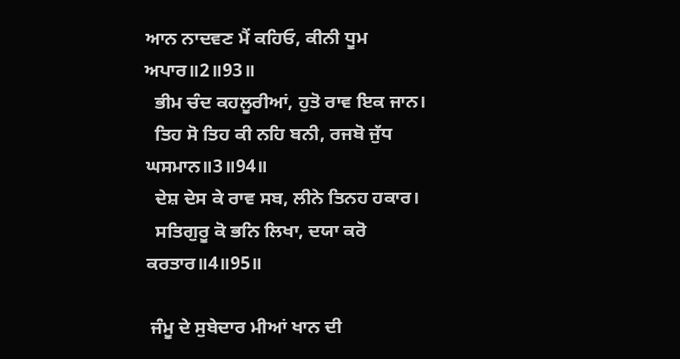ਆਨ ਨਾਦਵਣ ਮੈਂ ਕਹਿਓ, ਕੀਨੀ ਧੂਮ ਅਪਾਰ॥2॥93॥
  ਭੀਮ ਚੰਦ ਕਹਲੂਰੀਆਂ, ਹੁਤੋ ਰਾਵ ਇਕ ਜਾਨ।
  ਤਿਹ ਸੋ ਤਿਹ ਕੀ ਨਹਿ ਬਨੀ, ਰਜਬੋ ਜੁੱਧ ਘਸਮਾਨ॥3॥94॥
  ਦੇਸ਼ ਦੇਸ ਕੇ ਰਾਵ ਸਬ, ਲੀਨੇ ਤਿਨਹ ਹਕਾਰ।
  ਸਤਿਗੁਰੂ ਕੋ ਭਨਿ ਲਿਖਾ, ਦਯਾ ਕਰੋ ਕਰਤਾਰ॥4॥95॥

 ਜੰਮੂ ਦੇ ਸੁਬੇਦਾਰ ਮੀਆਂ ਖਾਨ ਦੀ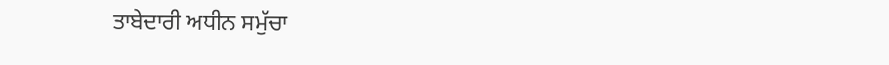ਤਾਬੇਦਾਰੀ ਅਧੀਨ ਸਮੁੱਚਾ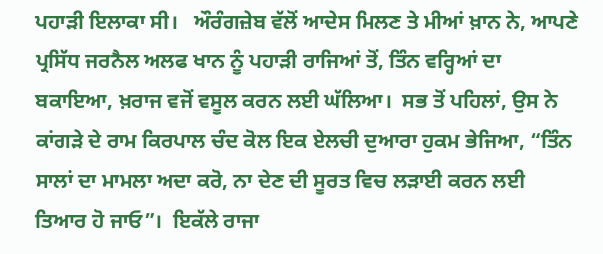ਪਹਾੜੀ ਇਲਾਕਾ ਸੀ।   ਔਰੰਗਜ਼ੇਬ ਵੱਲੋਂ ਆਦੇਸ ਮਿਲਣ ਤੇ ਮੀਆਂ ਖ਼ਾਨ ਨੇ, ਆਪਣੇ ਪ੍ਰਸਿੱਧ ਜਰਨੈਲ ਅਲਫ ਖਾਨ ਨੂੰ ਪਹਾੜੀ ਰਾਜਿਆਂ ਤੋਂ, ਤਿੰਨ ਵਰ੍ਹਿਆਂ ਦਾ ਬਕਾਇਆ, ਖ਼ਰਾਜ ਵਜੋਂ ਵਸੂਲ ਕਰਨ ਲਈ ਘੱਲਿਆ।  ਸਭ ਤੋਂ ਪਹਿਲਾਂ, ਉਸ ਨੇ ਕਾਂਗੜੇ ਦੇ ਰਾਮ ਕਿਰਪਾਲ ਚੰਦ ਕੋਲ ਇਕ ਏਲਚੀ ਦੁਆਰਾ ਹੁਕਮ ਭੇਜਿਆ, “ਤਿੰਨ ਸਾਲਾਂ ਦਾ ਮਾਮਲਾ ਅਦਾ ਕਰੋ, ਨਾ ਦੇਣ ਦੀ ਸੂਰਤ ਵਿਚ ਲੜਾਈ ਕਰਨ ਲਈ ਤਿਆਰ ਹੋ ਜਾਓ”।  ਇਕੱਲੇ ਰਾਜਾ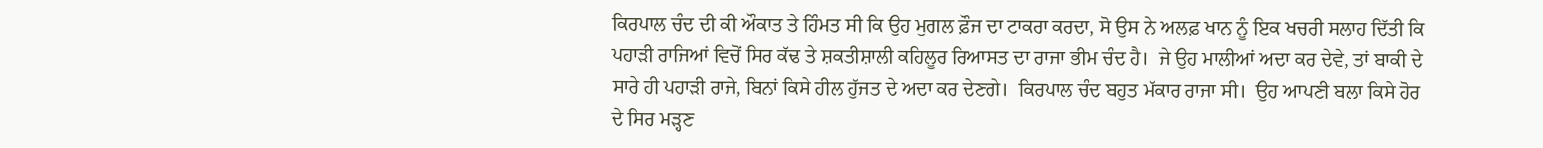ਕਿਰਪਾਲ ਚੰਦ ਦੀ ਕੀ ਔਕਾਤ ਤੇ ਹਿੰਮਤ ਸੀ ਕਿ ਉਹ ਮੁਗਲ ਫ਼ੌਜ ਦਾ ਟਾਕਰਾ ਕਰਦਾ, ਸੋ ਉਸ ਨੇ ਅਲਫ਼ ਖਾਨ ਨੂੰ ਇਕ ਖਚਰੀ ਸਲਾਹ ਦਿੱਤੀ ਕਿ ਪਹਾੜੀ ਰਾਜਿਆਂ ਵਿਚੋਂ ਸਿਰ ਕੱਢ ਤੇ ਸ਼ਕਤੀਸ਼ਾਲੀ ਕਹਿਲੂਰ ਰਿਆਸਤ ਦਾ ਰਾਜਾ ਭੀਮ ਚੰਦ ਹੈ।  ਜੇ ਉਹ ਮਾਲੀਆਂ ਅਦਾ ਕਰ ਦੇਵੇ, ਤਾਂ ਬਾਕੀ ਦੇ ਸਾਰੇ ਹੀ ਪਹਾੜੀ ਰਾਜੇ, ਬਿਨਾਂ ਕਿਸੇ ਹੀਲ ਹੁੱਜਤ ਦੇ ਅਦਾ ਕਰ ਦੇਣਗੇ।  ਕਿਰਪਾਲ ਚੰਦ ਬਹੁਤ ਮੱਕਾਰ ਰਾਜਾ ਸੀ।  ਉਹ ਆਪਣੀ ਬਲਾ ਕਿਸੇ ਹੋਰ ਦੇ ਸਿਰ ਮੜ੍ਹਣ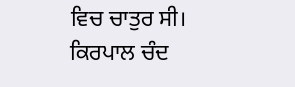ਵਿਚ ਚਾਤੁਰ ਸੀ।   ਕਿਰਪਾਲ ਚੰਦ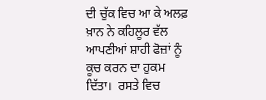ਦੀ ਚੁੱਕ ਵਿਚ ਆ ਕੇ ਅਲਫ਼ ਖ਼ਾਨ ਨੇ ਕਹਿਲੂਰ ਵੱਲ ਆਪਣੀਆਂ ਸ਼ਾਹੀ ਫੋਜ਼ਾਂ ਨੂੰ ਕੂਚ ਕਰਨ ਦਾ ਹੁਕਮ ਦਿੱਤਾ।  ਰਸਤੇ ਵਿਚ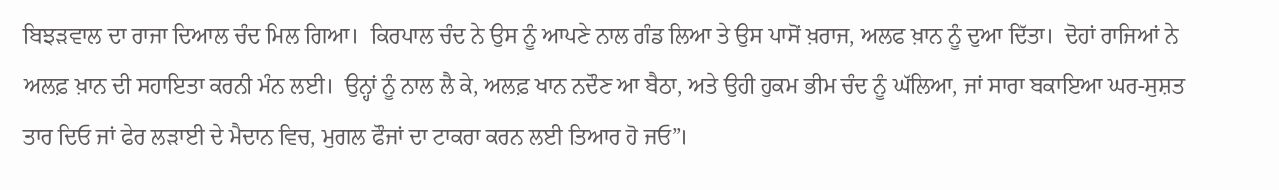ਬਿਝੜਵਾਲ ਦਾ ਰਾਜਾ ਦਿਆਲ ਚੰਦ ਮਿਲ ਗਿਆ।  ਕਿਰਪਾਲ ਚੰਦ ਨੇ ਉਸ ਨੂੰ ਆਪਣੇ ਨਾਲ ਗੰਡ ਲਿਆ ਤੇ ਉਸ ਪਾਸੋਂ ਖ਼ਰਾਜ, ਅਲਫ ਖ਼ਾਨ ਨੂੰ ਦੁਆ ਦਿੱਤਾ।  ਦੋਹਾਂ ਰਾਜਿਆਂ ਨੇ ਅਲਫ਼ ਖ਼ਾਨ ਦੀ ਸਹਾਇਤਾ ਕਰਨੀ ਮੰਨ ਲਈ।  ਉਨ੍ਹਾਂ ਨੂੰ ਨਾਲ ਲੈ ਕੇ, ਅਲਫ਼ ਖਾਨ ਨਦੌਣ ਆ ਬੈਠਾ, ਅਤੇ ਉਹੀ ਹੁਕਮ ਭੀਮ ਚੰਦ ਨੂੰ ਘੱਲਿਆ, ਜਾਂ ਸਾਰਾ ਬਕਾਇਆ ਘਰ-ਸੁਸ਼ਤ ਤਾਰ ਦਿਓ ਜਾਂ ਫੇਰ ਲੜਾਈ ਦੇ ਮੈਦਾਨ ਵਿਚ, ਮੁਗਲ ਫੌਜਾਂ ਦਾ ਟਾਕਰਾ ਕਰਨ ਲਈ ਤਿਆਰ ਹੋ ਜਓ”।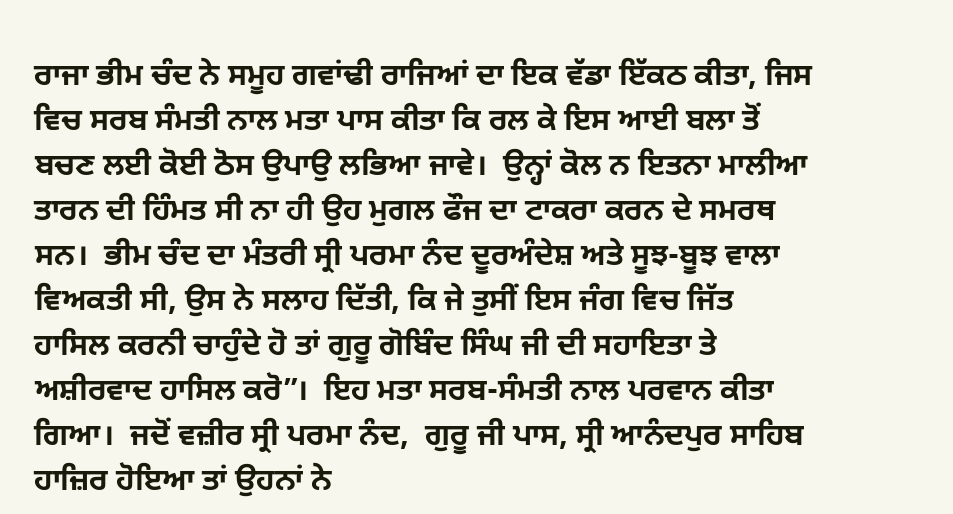ਰਾਜਾ ਭੀਮ ਚੰਦ ਨੇ ਸਮੂਹ ਗਵਾਂਢੀ ਰਾਜਿਆਂ ਦਾ ਇਕ ਵੱਡਾ ਇੱਕਠ ਕੀਤਾ, ਜਿਸ ਵਿਚ ਸਰਬ ਸੰਮਤੀ ਨਾਲ ਮਤਾ ਪਾਸ ਕੀਤਾ ਕਿ ਰਲ ਕੇ ਇਸ ਆਈ ਬਲਾ ਤੋਂ ਬਚਣ ਲਈ ਕੋਈ ਠੋਸ ਉਪਾਉ ਲਭਿਆ ਜਾਵੇ।  ਉਨ੍ਹਾਂ ਕੋਲ ਨ ਇਤਨਾ ਮਾਲੀਆ ਤਾਰਨ ਦੀ ਹਿੰਮਤ ਸੀ ਨਾ ਹੀ ਉਹ ਮੁਗਲ ਫੌਜ ਦਾ ਟਾਕਰਾ ਕਰਨ ਦੇ ਸਮਰਥ ਸਨ।  ਭੀਮ ਚੰਦ ਦਾ ਮੰਤਰੀ ਸ੍ਰੀ ਪਰਮਾ ਨੰਦ ਦੂਰਅੰਦੇਸ਼ ਅਤੇ ਸੂਝ-ਬੂਝ ਵਾਲਾ ਵਿਅਕਤੀ ਸੀ, ਉਸ ਨੇ ਸਲਾਹ ਦਿੱਤੀ, ਕਿ ਜੇ ਤੁਸੀਂ ਇਸ ਜੰਗ ਵਿਚ ਜਿੱਤ ਹਾਸਿਲ ਕਰਨੀ ਚਾਹੁੰਦੇ ਹੋ ਤਾਂ ਗੁਰੂ ਗੋਬਿੰਦ ਸਿੰਘ ਜੀ ਦੀ ਸਹਾਇਤਾ ਤੇ ਅਸ਼ੀਰਵਾਦ ਹਾਸਿਲ ਕਰੋ”।  ਇਹ ਮਤਾ ਸਰਬ-ਸੰਮਤੀ ਨਾਲ ਪਰਵਾਨ ਕੀਤਾ ਗਿਆ।  ਜਦੋਂ ਵਜ਼ੀਰ ਸ੍ਰੀ ਪਰਮਾ ਨੰਦ,  ਗੁਰੂ ਜੀ ਪਾਸ, ਸ੍ਰੀ ਆਨੰਦਪੁਰ ਸਾਹਿਬ ਹਾਜ਼ਿਰ ਹੋਇਆ ਤਾਂ ਉਹਨਾਂ ਨੇ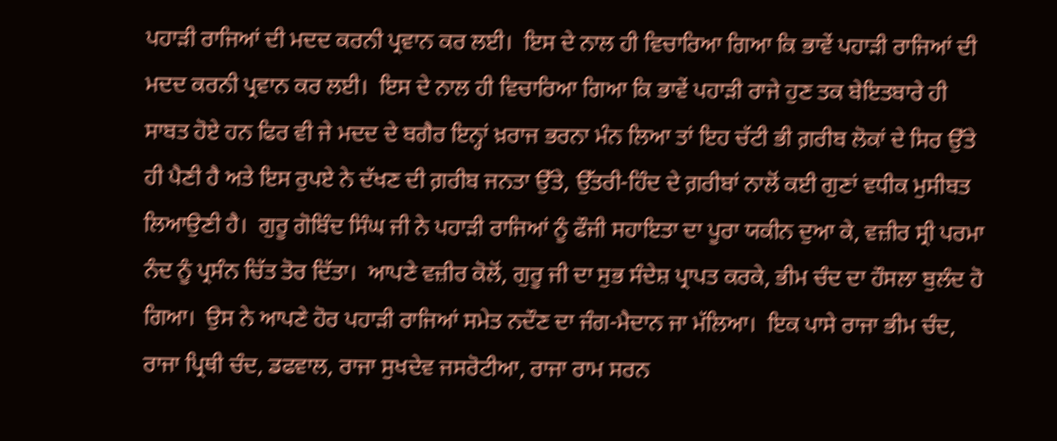ਪਹਾੜੀ ਰਾਜਿਆਂ ਦੀ ਮਦਦ ਕਰਨੀ ਪ੍ਰਵਾਨ ਕਰ ਲਈ।  ਇਸ ਦੇ ਨਾਲ ਹੀ ਵਿਚਾਰਿਆ ਗਿਆ ਕਿ ਭਾਵੇਂ ਪਹਾੜੀ ਰਾਜਿਆਂ ਦੀ ਮਦਦ ਕਰਨੀ ਪ੍ਰਵਾਨ ਕਰ ਲਈ।  ਇਸ ਦੇ ਨਾਲ ਹੀ ਵਿਚਾਰਿਆ ਗਿਆ ਕਿ ਭਾਵੇਂ ਪਹਾੜੀ ਰਾਜੇ ਹੁਣ ਤਕ ਬੇਇਤਬਾਰੇ ਹੀ ਸਾਬਤ ਹੋਏ ਹਨ ਫਿਰ ਵੀ ਜੇ ਮਦਦ ਦੇ ਬਗੈਰ ਇਨ੍ਹਾਂ ਖ਼ਰਾਜ ਭਰਨਾ ਮੰਨ ਲਿਆ ਤਾਂ ਇਹ ਚੱਟੀ ਭੀ ਗ਼ਰੀਬ ਲੋਕਾਂ ਦੇ ਸਿਰ ਉੱਤੇ ਹੀ ਪੈਣੀ ਹੈ ਅਤੇ ਇਸ ਰੁਪਏ ਨੇ ਦੱਖਣ ਦੀ ਗ਼ਰੀਬ ਜਨਤਾ ਉੱਤੇ, ਉੱਤਰੀ-ਹਿੰਦ ਦੇ ਗ਼ਰੀਬਾਂ ਨਾਲੋਂ ਕਈ ਗੁਣਾਂ ਵਧੀਕ ਮੁਸੀਬਤ ਲਿਆਉਣੀ ਹੈ।  ਗੁਰੂ ਗੋਬਿੰਦ ਸਿੰਘ ਜੀ ਨੇ ਪਹਾੜੀ ਰਾਜਿਆਂ ਨੂੰ ਫੌਜੀ ਸਹਾਇਤਾ ਦਾ ਪੂਰਾ ਯਕੀਨ ਦੁਆ ਕੇ, ਵਜ਼ੀਰ ਸ੍ਰੀ ਪਰਮਾ ਨੰਦ ਨੂੰ ਪ੍ਰਸੰਨ ਚਿੱਤ ਤੋਰ ਦਿੱਤਾ।  ਆਪਣੇ ਵਜ਼ੀਰ ਕੋਲੋਂ, ਗੁਰੂ ਜੀ ਦਾ ਸੁਭ ਸੰਦੇਸ਼ ਪ੍ਰਾਪਤ ਕਰਕੇ, ਭੀਮ ਚੰਦ ਦਾ ਹੌਸਲਾ ਬੁਲੰਦ ਹੋ ਗਿਆ।  ਉਸ ਨੇ ਆਪਣੇ ਹੋਰ ਪਹਾੜੀ ਰਾਜਿਆਂ ਸਮੇਤ ਨਦੌਣ ਦਾ ਜੰਗ-ਮੈਦਾਨ ਜਾ ਮੱਲਿਆ।  ਇਕ ਪਾਸੇ ਰਾਜਾ ਭੀਮ ਚੰਦ, ਰਾਜਾ ਪ੍ਰਿਥੀ ਚੰਦ, ਡਫਵਾਲ, ਰਾਜਾ ਸੁਖਦੇਵ ਜਸਰੋਟੀਆ, ਰਾਜਾ ਰਾਮ ਸਰਨ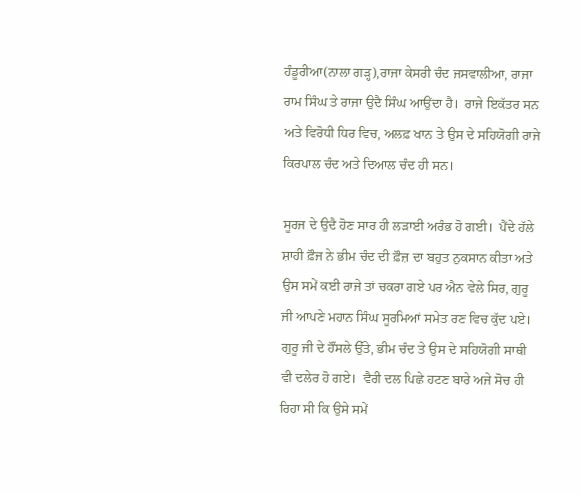ਹੰਡੂਰੀਆ(ਨਾਲਾ ਗੜ੍ਹ),ਰਾਜਾ ਕੇਸਰੀ ਚੰਦ ਜਸਵਾਲੀਆ, ਰਾਜਾ ਰਾਮ ਸਿੰਘ ਤੇ ਰਾਜਾ ਉਦੈ ਸਿੰਘ ਆਉਂਦਾ ਹੈ।  ਰਾਜੇ ਇਕੱਤਰ ਸਨ ਅਤੇ ਵਿਰੋਧੀ ਧਿਰ ਵਿਚ, ਅਲਫ਼ ਖਾਨ ਤੇ ਉਸ ਦੇ ਸਹਿਯੋਗੀ ਰਾਜੇ ਕਿਰਪਾਲ ਚੰਦ ਅਤੇ ਦਿਆਲ ਚੰਦ ਹੀ ਸਨ।

ਸੂਰਜ ਦੇ ਉਦੈ ਹੋਣ ਸਾਰ ਹੀ ਲੜਾਈ ਅਰੰਭ ਹੋ ਗਈ।  ਪੈਂਦੇ ਹੱਲੇ ਸ਼ਾਹੀ ਫ਼ੌਜ ਨੇ ਭੀਮ ਚੰਦ ਦੀ ਫ਼ੌਜ਼ ਦਾ ਬਹੁਤ ਨੁਕਸਾਨ ਕੀਤਾ ਅਤੇ ਉਸ ਸਮੇਂ ਕਈ ਰਾਜੇ ਤਾਂ ਚਕਰਾ ਗਏ ਪਰ ਐਨ ਵੇਲੇ ਸਿਰ, ਗੁਰੂ ਜੀ ਆਪਣੇ ਮਹਾਨ ਸਿੰਘ ਸੂਰਮਿਆਂ ਸਮੇਤ ਰਣ ਵਿਚ ਕੁੱਦ ਪਏ।  ਗੁਰੂ ਜੀ ਦੇ ਹੌਂਸਲੇ ਉੱਤੇ, ਭੀਮ ਚੰਦ ਤੇ ਉਸ ਦੇ ਸਹਿਯੋਗੀ ਸਾਥੀ ਵੀ ਦਲੇਰ ਹੋ ਗਏ।  ਵੈਰੀ ਦਲ ਪਿਛੇ ਹਟਣ ਬਾਰੇ ਅਜੇ ਸੋਚ ਹੀ ਰਿਹਾ ਸੀ ਕਿ ਉਸੇ ਸਮੇਂ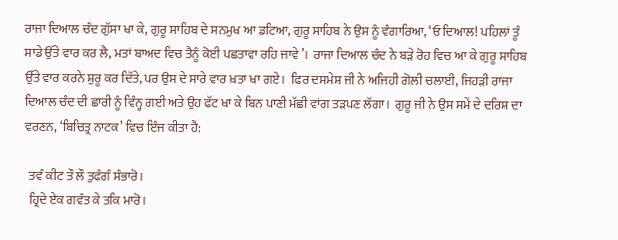ਰਾਜਾ ਦਿਆਲ ਚੰਦ ਗੁੱਸਾ ਖਾ ਕੇ, ਗੁਰੂ ਸਾਹਿਬ ਦੇ ਸਨਮੁਖ ਆ ਡਟਿਆ, ਗੁਰੂ ਸਾਹਿਬ ਨੇ ਉਸ ਨੂੰ ਵੰਗਾਰਿਆ, ‘ਓ ਦਿਆਲ! ਪਹਿਲਾਂ ਤੂੰ ਸਾਡੇ ਉੱਤੇ ਵਾਰ ਕਰ ਲੈ, ਮਤਾਂ ਬਾਅਦ ਵਿਚ ਤੈਨੂੰ ਕੋਈ ਪਛਤਾਵਾ ਰਹਿ ਜਾਵੇ’।  ਰਾਜਾ ਦਿਆਲ ਚੰਦ ਨੇ ਬੜੇ ਰੋਹ ਵਿਚ ਆ ਕੇ ਗੁਰੂ ਸਾਹਿਬ ਉੱਤੇ ਵਾਰ ਕਰਨੇ ਸ਼ੁਰੂ ਕਰ ਦਿੱਤੇ, ਪਰ ਉਸ ਦੇ ਸਾਰੇ ਵਾਰ ਖ਼ਤਾ ਖਾ ਗਏ।  ਫਿਰ ਦਸਮੇਸ਼ ਜੀ ਨੇ ਅਜਿਹੀ ਗੋਲੀ ਚਲਾਈ, ਜਿਹੜੀ ਰਾਜਾ ਦਿਆਲ ਚੰਦ ਦੀ ਛਾਰੀ ਨੂੰ ਵਿੰਨ੍ਹ ਗਈ ਅਤੇ ਉਹ ਫੱਟ ਖਾ ਕੇ ਬਿਨ ਪਾਣੀ ਮੱਛੀ ਵਾਂਗ ਤੜਪਣ ਲੱਗਾ।  ਗੁਰੂ ਜੀ ਨੇ ਉਸ ਸਮੇਂ ਦੇ ਦਰਿਸ਼ ਦਾ ਵਰਣਨ, ‘ਬਿਚਿਤ੍ਰ ਨਾਟਕ’ ਵਿਚ ਇੰਜ ਕੀਤਾ ਹੈ:

  ਤਵੰ ਕੀਟ ਤੌ ਲੌ ਤੁਫੰਗੰ ਸੰਭਾਰੋ।
  ਹ੍ਰਿਦੇ ਏਕ ਗਵੰਤ ਕੇ ਤਕਿ ਮਾਰੋ।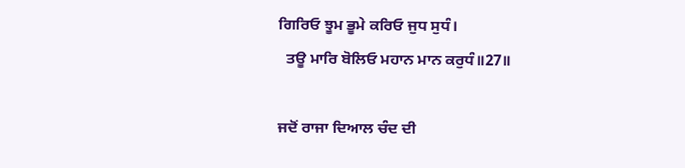ਗਿਰਿਓ ਝੂਮ ਭੂਮੇ ਕਰਿਓ ਜੁਧ ਸੁਧੰ।
  ਤਊ ਮਾਰਿ ਬੋਲਿਓ ਮਹਾਨ ਮਾਨ ਕਰੁਧੰ॥27॥

ਜਦੋਂ ਰਾਜਾ ਦਿਆਲ ਚੰਦ ਦੀ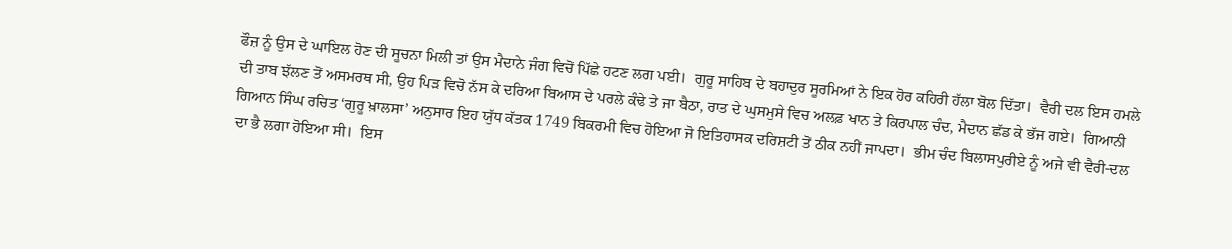ਫੌਜ਼ ਨੂੰ ਉਸ ਦੇ ਘਾਇਲ ਹੋਣ ਦੀ ਸੂਚਨਾ ਮਿਲੀ ਤਾਂ ਉਸ ਮੈਦਾਨੇ ਜੰਗ ਵਿਚੋਂ ਪਿੱਛੇ ਹਟਣ ਲਗ ਪਈ।  ਗੁਰੂ ਸਾਹਿਬ ਦੇ ਬਹਾਦੁਰ ਸੂਰਮਿਆਂ ਨੇ ਇਕ ਹੋਰ ਕਹਿਰੀ ਹੱਲਾ ਬੋਲ ਦਿੱਤਾ।  ਵੈਰੀ ਦਲ ਇਸ ਹਮਲੇ ਦੀ ਤਾਬ ਝੱਲਣ ਤੋਂ ਅਸਮਰਥ ਸੀ, ਉਹ ਪਿੜ ਵਿਚੋ ਨੱਸ ਕੇ ਦਰਿਆ ਬਿਆਸ ਦੇ ਪਰਲੇ ਕੰਢੇ ਤੇ ਜਾ ਬੈਠਾ, ਰਾਤ ਦੇ ਘੁਸਮੁਸੇ ਵਿਚ ਅਲਫ਼ ਖਾਨ ਤੇ ਕਿਰਪਾਲ ਚੰਦ, ਮੈਦਾਨ ਛੱਡ ਕੇ ਭੱਜ ਗਏ।  ਗਿਆਨੀ ਗਿਆਨ ਸਿੰਘ ਰਚਿਤ ‘ਗੁਰੂ ਖ਼ਾਲਸਾ’ ਅਨੁਸਾਰ ਇਹ ਯੁੱਧ ਕੱਤਕ 1749 ਬਿਕਰਮੀ ਵਿਚ ਹੋਇਆ ਜੋ ਇਤਿਹਾਸਕ ਦਰਿਸ਼ਟੀ ਤੋਂ ਠੀਕ ਨਹੀਂ ਜਾਪਦਾ।  ਭੀਮ ਚੰਦ ਬਿਲਾਸਪੁਰੀਏ ਨੂੰ ਅਜੇ ਵੀ ਵੈਰੀ-ਦਲ ਦਾ ਭੈ ਲਗਾ ਹੋਇਆ ਸੀ।  ਇਸ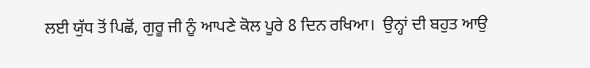ਲਈ ਯੁੱਧ ਤੋਂ ਪਿਛੋਂ, ਗੁਰੂ ਜੀ ਨੂੰ ਆਪਣੇ ਕੋਲ ਪੂਰੇ 8 ਦਿਨ ਰਖਿਆ।  ਉਨ੍ਹਾਂ ਦੀ ਬਹੁਤ ਆਉ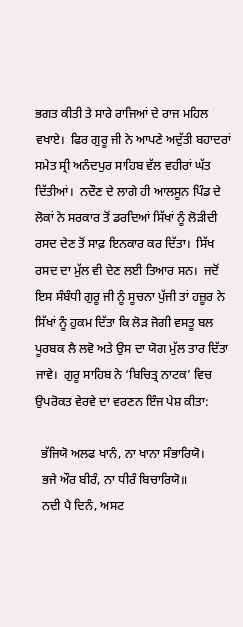ਭਗਤ ਕੀਤੀ ਤੇ ਸਾਰੇ ਰਾਜਿਆਂ ਦੇ ਰਾਜ ਮਹਿਲ ਵਖਾਏ।  ਫਿਰ ਗੁਰੂ ਜੀ ਨੇ ਆਪਣੇ ਅਦੁੱਤੀ ਬਹਾਦਰਾਂ ਸਮੇਤ ਸ੍ਰੀ ਅਨੰਦਪੁਰ ਸਾਹਿਬ ਵੱਲ ਵਹੀਰਾਂ ਘੱਤ ਦਿੱਤੀਆਂ।  ਨਦੌਣ ਦੇ ਲਾਗੇ ਹੀ ਆਲਸੂਨ ਪਿੰਡ ਦੇ ਲੋਕਾਂ ਨੇ ਸਰਕਾਰ ਤੋਂ ਡਰਦਿਆਂ ਸਿੱਖਾਂ ਨੂੰ ਲੋੜੀਦੀ ਰਸਦ ਦੇਣ ਤੋਂ ਸਾਫ਼ ਇਨਕਾਰ ਕਰ ਦਿੱਤਾ।  ਸਿੱਖ ਰਸਦ ਦਾ ਮੁੱਲ ਵੀ ਦੇਣ ਲਈ ਤਿਆਰ ਸਨ।  ਜਦੋਂ ਇਸ ਸੰਬੰਧੀ ਗੁਰੂ ਜੀ ਨੂੰ ਸੂਚਨਾ ਪੁੱਜੀ ਤਾਂ ਹਜ਼ੂਰ ਨੇ ਸਿੱਖਾਂ ਨੂੰ ਹੁਕਮ ਦਿੱਤਾ ਕਿ ਲੋੜ ਜੋਗੀ ਵਸਤੂ ਬਲ ਪੂਰਬਕ ਲੈ ਲਵੋ ਅਤੇ ਉਸ ਦਾ ਯੋਗ ਮੁੱਲ ਤਾਰ ਦਿੱਤਾ ਜਾਵੇ।  ਗੁਰੂ ਸਾਹਿਬ ਨੇ ‘ਬਿਚਿਤ੍ਰ ਨਾਟਕ’ ਵਿਚ ਉਪਰੋਕਤ ਵੇਰਵੇ ਦਾ ਵਰਣਨ ਇੰਜ ਪੇਸ਼ ਕੀਤਾ:

  ਭੱਜਿਯੋ ਅਲਫ ਖਾਨੰ, ਨਾ ਖਾਨਾ ਸੰਭਾਰਿਯੋ।
  ਭਜੇ ਔਰ ਬੀਰੰ, ਨਾ ਧੀਰੰ ਬਿਚਾਰਿਯੋ॥
  ਨਦੀ ਪੈ ਦਿਨੰ, ਅਸਟ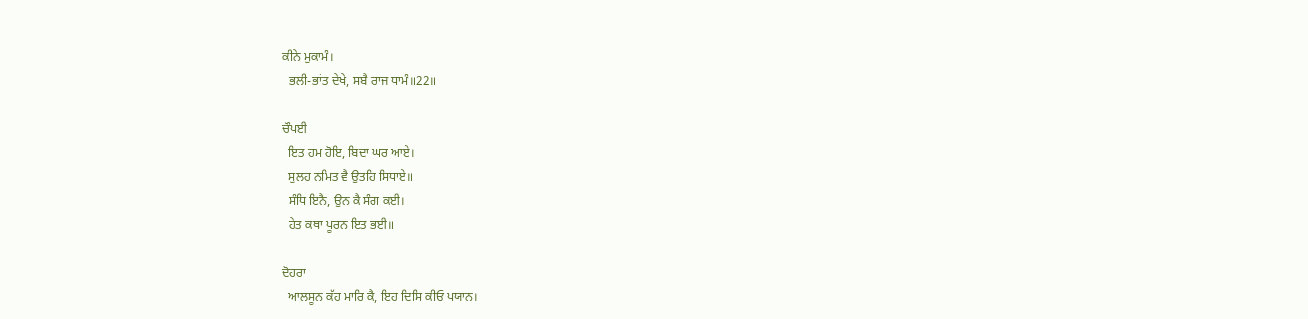ਕੀਨੇ ਮੁਕਾਮੰ।
  ਭਲੀ-ਭਾਂਤ ਦੇਖੇ, ਸਬੈ ਰਾਜ ਧਾਮੰ॥22॥

ਚੌਪਈ
  ਇਤ ਹਮ ਹੋਇ, ਬਿਦਾ ਘਰ ਆਏ।
  ਸੁਲਹ ਨਮਿਤ ਵੈ ਉਤਹਿ ਸਿਧਾਏ॥
  ਸੰਧਿ ਇਨੈ, ਉਨ ਕੈ ਸੰਗ ਕਈ।
  ਹੇਤ ਕਥਾ ਪੂਰਨ ਇਤ ਭਈ॥

ਦੋਹਰਾ
  ਆਲਸੂਨ ਕੱਹ ਮਾਰਿ ਕੈ, ਇਹ ਦਿਸਿ ਕੀਓ ਪਯਾਨ।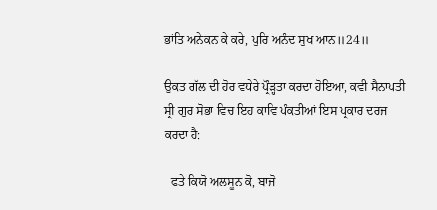ਭਾਂਤਿ ਅਨੇਕਨ ਕੇ ਕਰੇ, ਪੁਰਿ ਅਨੰਦ ਸੁਖ ਆਨ॥24॥

ਉਕਤ ਗੱਲ ਦੀ ਹੋਰ ਵਧੇਰੇ ਪ੍ਰੌੜ੍ਹਤਾ ਕਰਦਾ ਹੋਇਆ, ਕਵੀ ਸੈਨਾਪਤੀ ਸ੍ਰੀ ਗੁਰ ਸੋਭਾ ਵਿਚ ਇਹ ਕਾਵਿ ਪੰਕਤੀਆਂ ਇਸ ਪ੍ਰਕਾਰ ਦਰਜ ਕਰਦਾ ਹੈ:

  ਫਤੇ ਕਿਯੋ ਅਲਸੂਨ ਕੋ, ਬਾਜੋ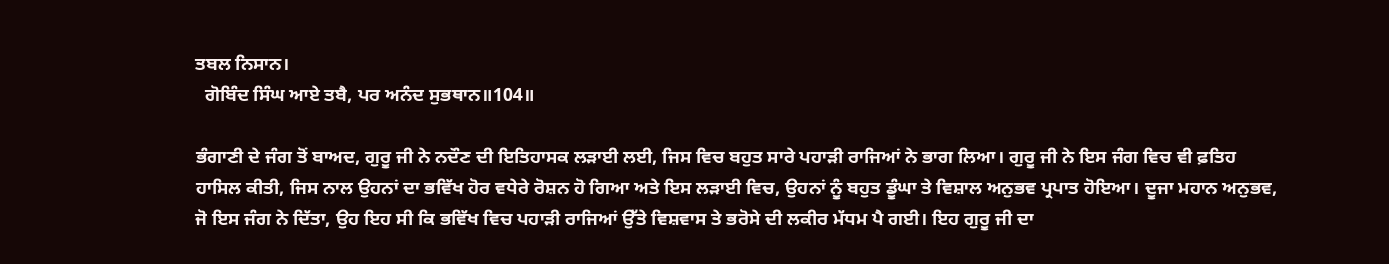ਤਬਲ ਨਿਸਾਨ।
  ਗੋਬਿੰਦ ਸਿੰਘ ਆਏ ਤਬੈ, ਪਰ ਅਨੰਦ ਸੁਭਥਾਨ॥104॥

ਭੰਗਾਣੀ ਦੇ ਜੰਗ ਤੋਂ ਬਾਅਦ, ਗੁਰੂ ਜੀ ਨੇ ਨਦੌਣ ਦੀ ਇਤਿਹਾਸਕ ਲੜਾਈ ਲਈ, ਜਿਸ ਵਿਚ ਬਹੁਤ ਸਾਰੇ ਪਹਾੜੀ ਰਾਜਿਆਂ ਨੇ ਭਾਗ ਲਿਆ। ਗੁਰੂ ਜੀ ਨੇ ਇਸ ਜੰਗ ਵਿਚ ਵੀ ਫ਼ਤਿਹ ਹਾਸਿਲ ਕੀਤੀ, ਜਿਸ ਨਾਲ ਉਹਨਾਂ ਦਾ ਭਵਿੱਖ ਹੋਰ ਵਧੇਰੇ ਰੋਸ਼ਨ ਹੋ ਗਿਆ ਅਤੇ ਇਸ ਲੜਾਈ ਵਿਚ, ਉਹਨਾਂ ਨੂੰ ਬਹੁਤ ਡੂੰਘਾ ਤੇ ਵਿਸ਼ਾਲ ਅਨੁਭਵ ਪ੍ਰਪਾਤ ਹੋਇਆ। ਦੂਜਾ ਮਹਾਨ ਅਨੁਭਵ, ਜੋ ਇਸ ਜੰਗ ਨੇ ਦਿੱਤਾ, ਉਹ ਇਹ ਸੀ ਕਿ ਭਵਿੱਖ ਵਿਚ ਪਹਾੜੀ ਰਾਜਿਆਂ ਉੱਤੇ ਵਿਸ਼ਵਾਸ ਤੇ ਭਰੋਸੇ ਦੀ ਲਕੀਰ ਮੱਧਮ ਪੈ ਗਈ। ਇਹ ਗੁਰੂ ਜੀ ਦਾ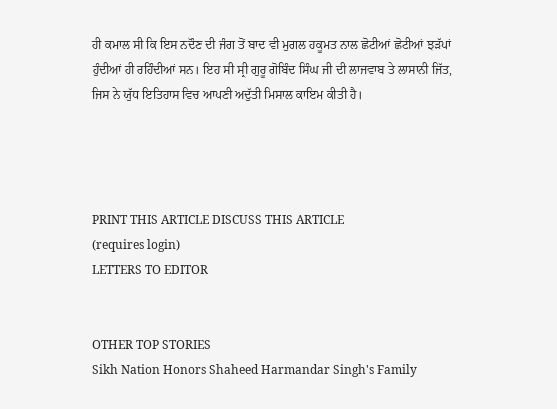ਹੀ ਕਮਾਲ ਸੀ ਕਿ ਇਸ ਨਦੌਣ ਦੀ ਜੰਗ ਤੋਂ ਬਾਦ ਵੀ ਮੁਗਲ ਹਕੂਮਤ ਨਾਲ ਛੋਟੀਆਂ ਛੋਟੀਆਂ ਝੜੱਪਾਂ ਹੁੰਦੀਆਂ ਹੀ ਰਹਿੰਦੀਆਂ ਸਨ। ਇਹ ਸੀ ਸ੍ਰੀ ਗੁਰੂ ਗੋਬਿੰਦ ਸਿੰਘ ਜੀ ਦੀ ਲਾਜਵਾਬ ਤੇ ਲਾਸਾਨੀ ਜਿੱਤ, ਜਿਸ ਨੇ ਯੁੱਧ ਇਤਿਹਾਸ ਵਿਚ ਆਪਣੀ ਅਦੁੱਤੀ ਮਿਸਾਲ ਕਾਇਮ ਕੀਤੀ ਹੈ।




PRINT THIS ARTICLE DISCUSS THIS ARTICLE
(requires login)
LETTERS TO EDITOR


OTHER TOP STORIES
Sikh Nation Honors Shaheed Harmandar Singh's Family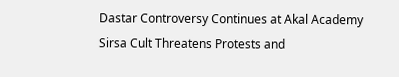Dastar Controversy Continues at Akal Academy
Sirsa Cult Threatens Protests and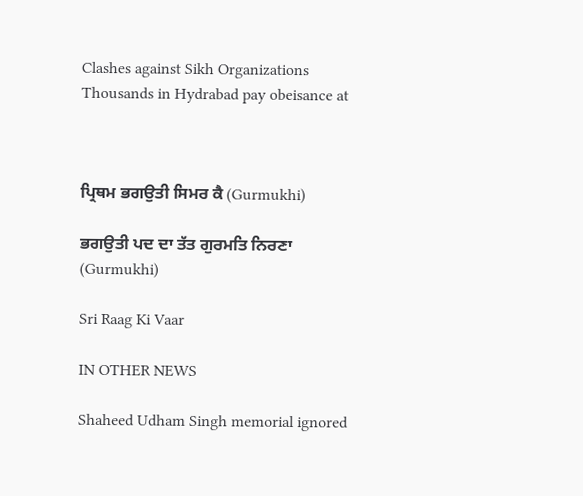Clashes against Sikh Organizations
Thousands in Hydrabad pay obeisance at



ਪ੍ਰਿਥਮ ਭਗਉਤੀ ਸਿਮਰ ਕੈ (Gurmukhi)

ਭਗਉਤੀ ਪਦ ਦਾ ਤੱਤ ਗੁਰਮਤਿ ਨਿਰਣਾ (Gurmukhi)

Sri Raag Ki Vaar

IN OTHER NEWS

Shaheed Udham Singh memorial ignored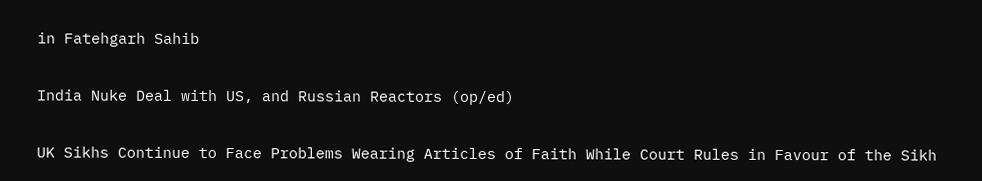in Fatehgarh Sahib

India Nuke Deal with US, and Russian Reactors (op/ed)

UK Sikhs Continue to Face Problems Wearing Articles of Faith While Court Rules in Favour of the Sikh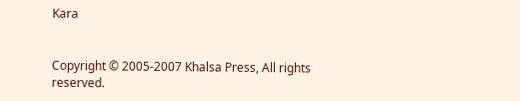Kara


Copyright © 2005-2007 Khalsa Press, All rights reserved.